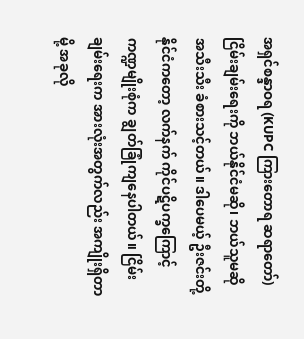အရှင်စန္ဒာဝရ (KUPC ကြားတောရ ဆရာတော်)
ငြိမ်းချမ်းရေးကို ဘယ်နိုင်ငံမဆို၊ ဘယ်သူမဆို အသီးသီး ခံစားသင့်တယ်။ ဒါပေမယ့် ဦးဇင်းတို့နိုင်ငံကတော့ လက်နက် ကိုင်ပဋိပက္ခကြောင့် ကဏ္ဍမျိုးစုံက ချွတ်ခြုံကျနေပါတယ်။ ငြိမ်းချမ်းရေးက အားလုံးအတွက်လည်း အကျိုးရှိတာမို့ အခုလို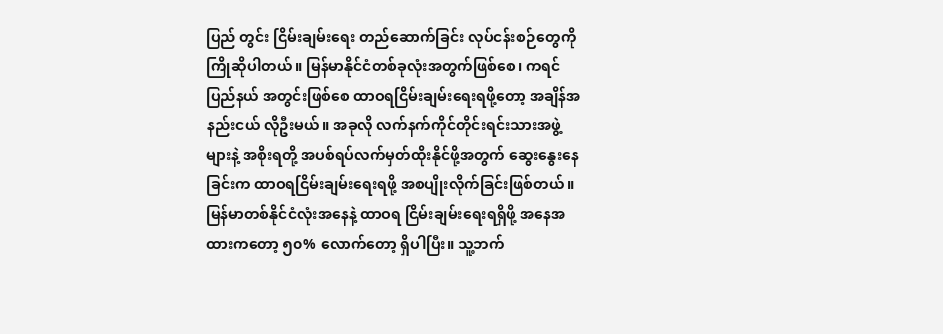ပြည် တွင်း ငြိမ်းချမ်းရေး တည်ဆောက်ခြင်း လုပ်ငန်းစဉ်တွေကို ကြိုဆိုပါတယ်။ မြန်မာနိုင်ငံတစ်ခုလုံးအတွက်ဖြစ်စေ၊ ကရင်ပြည်နယ် အတွင်းဖြစ်စေ ထာဝရငြိမ်းချမ်းရေးရဖို့တော့ အချိန်အနည်းငယ် လိုဦးမယ်။ အခုလို လက်နက်ကိုင်တိုင်းရင်းသားအဖွဲ့များနဲ့ အစိုးရတို့ အပစ်ရပ်လက်မှတ်ထိုးနိုင်ဖို့အတွက် ဆွေးနွေးနေခြင်းက ထာဝရငြိမ်းချမ်းရေးရဖို့ အစပျိုးလိုက်ခြင်းဖြစ်တယ်။
မြန်မာတစ်နိုင်ငံလုံးအနေနဲ့ ထာဝရ ငြိမ်းချမ်းရေးရရှိဖို့ အနေအထားကတော့ ၅၀% လောက်တော့ ရှိပါပြီး။ သူ့ဘက်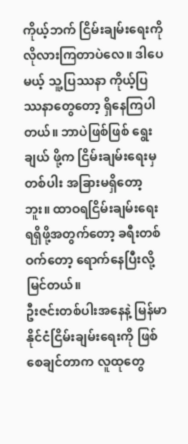ကိုယ့်ဘက် ငြိမ်းချမ်းရေးကို လိုလားကြတာပဲလေ။ ဒါပေမယ့် သူ့ပြဿနာ ကိုယ့်ပြဿနာတွေတော့ ရှိနေကြပါတယ်။ ဘာပဲဖြစ်ဖြစ် ရွေးချယ် ဖို့က ငြိမ်းချမ်းရေးမှတစ်ပါး အခြားမရှိတော့ဘူး။ ထာဝရငြိမ်းချမ်းရေးရရှိဖို့အတွက်တော့ ခရီးတစ်ဝက်တော့ ရောက်နေပြီးလို့ မြင်တယ်။
ဦးဇင်းတစ်ပါးအနေနဲ့ မြန်မာနိုင်ငံငြိမ်းချမ်းရေးကို ဖြစ်စေချင်တာက လူထုတွေ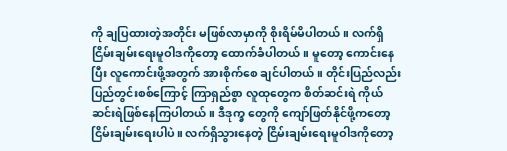ကို ချပြထားတဲ့အတိုင်း မဖြစ်လာမှာကို စိုးရိမ်မိပါတယ်။ လက်ရှိ ငြိမ်းချမ်းရေးမူဝါဒကိုတော့ ထောက်ခံပါတယ်။ မူတော့ ကောင်းနေပြီး လူကောင်းဖို့အတွက် အားစိုက်စေ ချင်ပါတယ်။ တိုင်းပြည်လည်း ပြည်တွင်းစစ်ကြောင့် ကြာရှည်စွာ လူထုတွေက စိတ်ဆင်းရဲ ကိုယ်ဆင်းရဲဖြစ်နေကြပါတယ်။ ဒီဒုက္ခ တွေကို ကျော်ဖြတ်နိုင်ဖို့ကတော့ ငြိမ်းချမ်းရေးပါပဲ။ လက်ရှိသွားနေတဲ့ ငြိမ်းချမ်းရေးမူဝါဒကိုတော့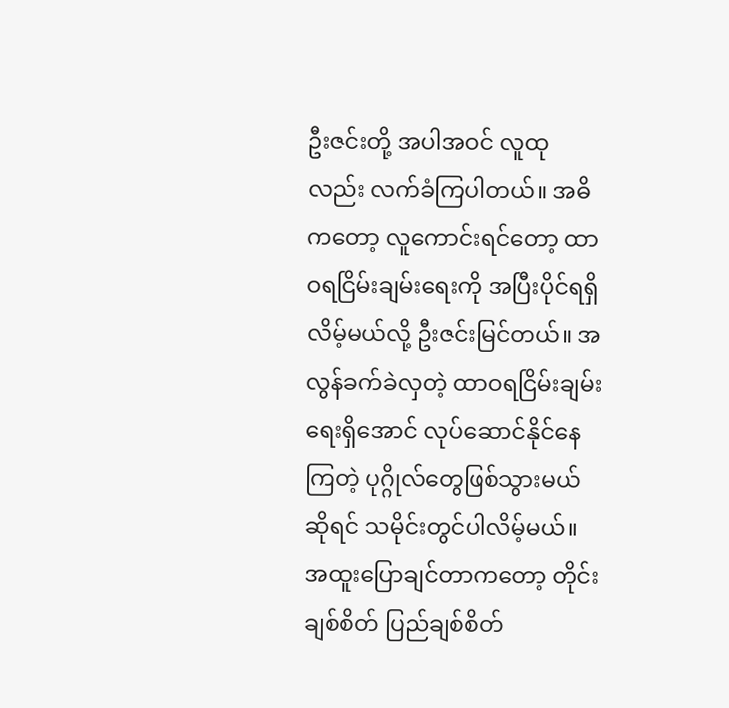ဦးဇင်းတို့ အပါအဝင် လူထု လည်း လက်ခံကြပါတယ်။ အဓိကတော့ လူကောင်းရင်တော့ ထာဝရငြိမ်းချမ်းရေးကို အပြီးပိုင်ရရှိလိမ့်မယ်လို့ ဦးဇင်းမြင်တယ်။ အလွန်ခက်ခဲလှတဲ့ ထာဝရငြိမ်းချမ်းရေးရှိအောင် လုပ်ဆောင်နိုင်နေကြတဲ့ ပုဂ္ဂိုလ်တွေဖြစ်သွားမယ်ဆိုရင် သမိုင်းတွင်ပါလိမ့်မယ်။ အထူးပြောချင်တာကတော့ တိုင်းချစ်စိတ် ပြည်ချစ်စိတ်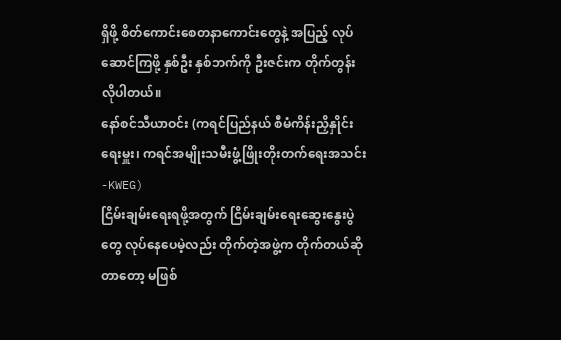ရှိဖို့ စိတ်ကောင်းစေတနာကောင်းတွေနဲ့ အပြည့် လုပ်ဆောင်ကြဖို့ နှစ်ဦး နှစ်ဘက်ကို ဦးဇင်းက တိုက်တွန်းလိုပါတယ်။
နော်စင်သီယာဝင်း (ကရင်ပြည်နယ် စီမံကိန်းညှိနှိုင်းရေးမှူး၊ ကရင်အမျိုးသမီးဖွံ့ဖြိုးတိုးတက်ရေးအသင်း-KWEG)
ငြိမ်းချမ်းရေးရဖို့အတွက် ငြိမ်းချမ်းရေးဆွေးနွေးပွဲတွေ လုပ်နေပေမဲ့လည်း တိုက်တဲ့အဖွဲ့က တိုက်တယ်ဆိုတာတော့ မဖြစ်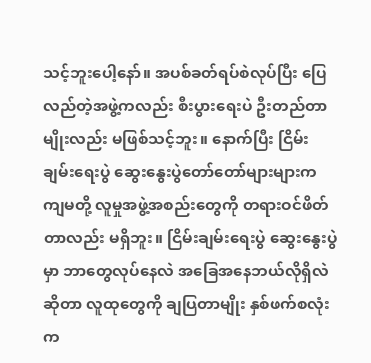သင့်ဘူးပေါ့နော်။ အပစ်ခတ်ရပ်စဲလုပ်ပြီး ပြေလည်တဲ့အဖွဲ့ကလည်း စီးပွားရေးပဲ ဦးတည်တာမျိုးလည်း မဖြစ်သင့်ဘူး။ နောက်ပြီး ငြိမ်းချမ်းရေးပွဲ ဆွေးနွေးပွဲတော်တော်များများက ကျမတို့ လူမှုအဖွဲ့အစည်းတွေကို တရားဝင်ဖိတ်တာလည်း မရှိဘူး။ ငြိမ်းချမ်းရေးပွဲ ဆွေးနွေးပွဲမှာ ဘာတွေလုပ်နေလဲ အခြေအနေဘယ်လိုရှိလဲဆိုတာ လူထုတွေကို ချပြတာမျိုး နှစ်ဖက်စလုံးက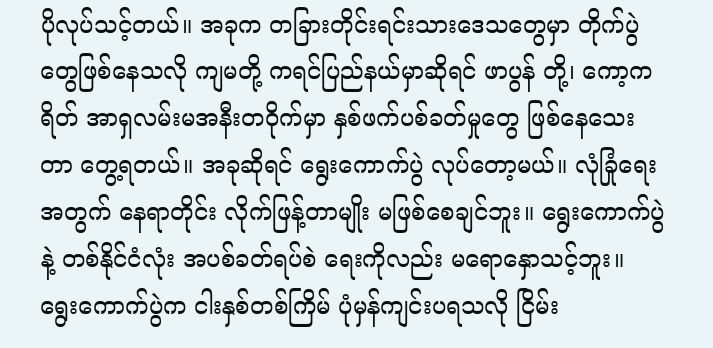ပိုလုပ်သင့်တယ်။ အခုက တခြားတိုင်းရင်းသားဒေသတွေမှာ တိုက်ပွဲတွေဖြစ်နေသလို ကျမတို့ ကရင်ပြည်နယ်မှာဆိုရင် ဖာပွန် တို့၊ ကော့ကရိတ် အာရှလမ်းမအနီးတဝိုက်မှာ နှစ်ဖက်ပစ်ခတ်မှုတွေ ဖြစ်နေသေးတာ တွေ့ရတယ်။ အခုဆိုရင် ရွေးကောက်ပွဲ လုပ်တော့မယ်။ လုံခြုံရေးအတွက် နေရာတိုင်း လိုက်ဖြန့်တာမျိုး မဖြစ်စေချင်ဘူး။ ရွေးကောက်ပွဲနဲ့ တစ်နိုင်ငံလုံး အပစ်ခတ်ရပ်စဲ ရေးကိုလည်း မရောနှောသင့်ဘူး။ ရွေးကောက်ပွဲက ငါးနှစ်တစ်ကြိမ် ပုံမှန်ကျင်းပရသလို ငြိမ်း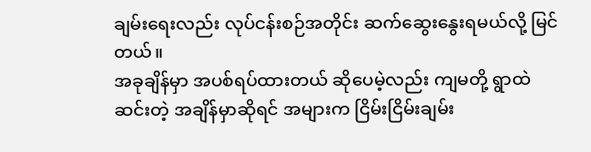ချမ်းရေးလည်း လုပ်ငန်းစဉ်အတိုင်း ဆက်ဆွေးနွေးရမယ်လို့ မြင်တယ်။
အခုချိန်မှာ အပစ်ရပ်ထားတယ် ဆိုပေမဲ့လည်း ကျမတို့ ရွာထဲဆင်းတဲ့ အချိန်မှာဆိုရင် အများက ငြိမ်းငြိမ်းချမ်း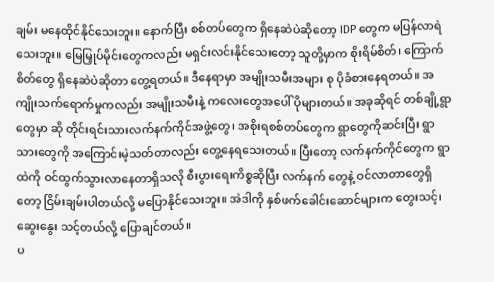ချမ်း မနေထိုင်နိုင်သေးဘူး။ နောက်ပြီး စစ်တပ်တွေက ရှိနေဆဲပဲဆိုတော့ IDP တွေက မပြန်လာရဲသေးဘူး။ မြေမြှုပ်မိုင်းတွေကလည်း မရှင်းလင်းနိုင်သေးတော့ သူတို့မှာက စိုးရိမ်စိတ်၊ ကြောက်စိတ်တွေ ရှိနေဆဲပဲဆိုတာ တွေ့ရတယ်။ ဒီနေရာမှာ အမျိုးသမီးအများ စု ပိုခံစားနေရတယ်။ အကျိုးသက်ရောက်မှုကလည်း အမျိုးသမီးနဲ့ ကလေးတွေအပေါ် ပိုများတယ်။ အခုဆိုရင် တစ်ချို့ရွာတွေမှာ ဆို တိုင်းရင်းသားလက်နက်ကိုင်အဖွဲ့တွေ၊ အစိုးရစစ်တပ်တွေက ရွာတွေကိုဆင်းပြီး ရွာသားတွေကို အကြောင်းမဲ့သတ်တာလည်း တွေ့နေရသေးတယ်။ ပြီးတော့ လက်နက်ကိုင်တွေက ရွာထဲကို ဝင်ထွက်သွားလာနေတာရှိသလို စီးပွားရေးကိစ္စဆိုပြီး လက်နက် တွေနဲ့ ဝင်လာတာတွေရှိတော့ ငြိမ်းချမ်းပါတယ်လို့ မပြောနိုင်သေးဘူး။ အဲဒါကို နှစ်ဖက်ခေါင်းဆောင်များက တွေးသင့်၊ ဆွေးနွေး သင့်တယ်လို့ ပြောချင်တယ်။
ပ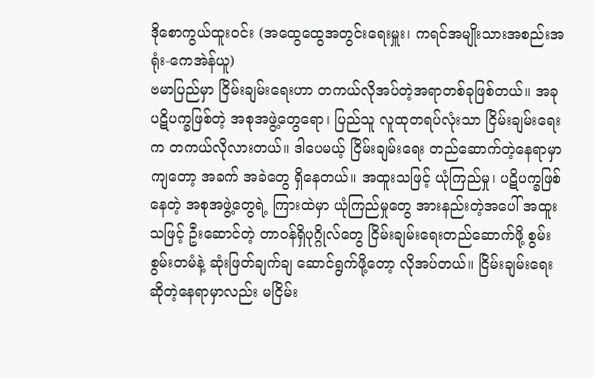ဒိုစောကွယ်ထူးဝင်း (အထွေထွေအတွင်းရေးမှူး၊ ကရင်အမျိုးသားအစည်းအရုံး-ကေအဲန်ယူ)
ဗမာပြည်မှာ ငြိမ်းချမ်းရေးဟာ တကယ်လိုအပ်တဲ့အရာတစ်ခုဖြစ်တယ်။ အခု ပဋိပက္ခဖြစ်တဲ့ အစုအဖွဲ့တွေရော၊ ပြည်သူ လူထုတရပ်လုံးသာ ငြိမ်းချမ်းရေးက တကယ်လိုလားတယ်။ ဒါပေမယ့် ငြိမ်းချမ်းရေး တည်ဆောက်တဲ့နေရာမှာကျတော့ အခက် အခဲတွေ ရှိနေတယ်။ အထူးသဖြင့် ယုံကြည်မှု၊ ပဋိပက္ခဖြစ်နေတဲ့ အစုအဖွဲ့တွေရဲ့ ကြားထဲမှာ ယုံကြည်မှုတွေ အားနည်းတဲ့အပေါ် အထူးသဖြင့် ဦးဆောင်တဲ့ တာဝန်ရှိပုဂ္ဂိုလ်တွေ ငြိမ်းချမ်းရေးတည်ဆောက်ဖို့ စွမ်းစွမ်းတမံနဲ့ ဆုံးဖြတ်ချက်ချ ဆောင်ရွက်ဖို့တော့ လိုအပ်တယ်။ ငြိမ်းချမ်းရေး ဆိုတဲ့နေရာမှာလည်း မငြိမ်း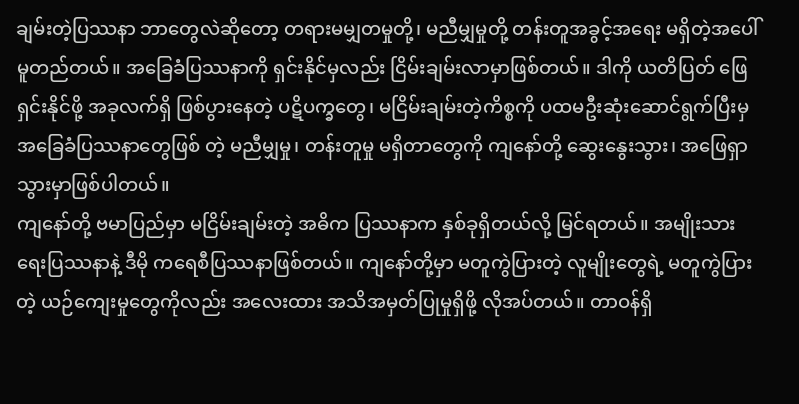ချမ်းတဲ့ပြဿနာ ဘာတွေလဲဆိုတော့ တရားမမျှတမှုတို့၊ မညီမျှမှုတို့ တန်းတူအခွင့်အရေး မရှိတဲ့အပေါ် မူတည်တယ်။ အခြေခံပြဿနာကို ရှင်းနိုင်မှလည်း ငြိမ်းချမ်းလာမှာဖြစ်တယ်။ ဒါကို ယတိပြတ် ဖြေရှင်းနိုင်ဖို့ အခုလက်ရှိ ဖြစ်ပွားနေတဲ့ ပဋိပက္ခတွေ၊ မငြိမ်းချမ်းတဲ့ကိစ္စကို ပထမဦးဆုံးဆောင်ရွက်ပြီးမှ အခြေခံပြဿနာတွေဖြစ် တဲ့ မညီမျှမှု၊ တန်းတူမှု မရှိတာတွေကို ကျနော်တို့ ဆွေးနွေးသွား၊ အဖြေရှာသွားမှာဖြစ်ပါတယ်။
ကျနော်တို့ ဗမာပြည်မှာ မငြိမ်းချမ်းတဲ့ အဓိက ပြဿနာက နှစ်ခုရှိတယ်လို့ မြင်ရတယ်။ အမျိုးသားရေးပြဿနာနဲ့ ဒီမို ကရေစီပြဿနာဖြစ်တယ်။ ကျနော်တို့မှာ မတူကွဲပြားတဲ့ လူမျိုးတွေရဲ့ မတူကွဲပြားတဲ့ ယဉ်ကျေးမှုတွေကိုလည်း အလေးထား အသိအမှတ်ပြုမှုရှိဖို့ လိုအပ်တယ်။ တာဝန်ရှိ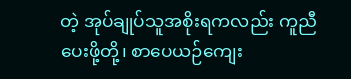တဲ့ အုပ်ချုပ်သူအစိုးရကလည်း ကူညီပေးဖို့တို့၊ စာပေယဉ်ကျေး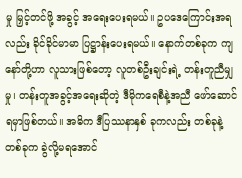မှု မြှင့်တင်ဖို့ အခွင့် အရေးပေးရမယ်။ ဥပဒေကြောင်းအရလည်း ခိုင်ခိုင်မာမာ ပြဋ္ဌာန်းပေးရမယ်။ နောက်တစ်ခုက ကျနော်တို့ဟာ လူသားဖြစ်တော့ လူတစ်ဦးချင်းရဲ့ တန်းတူညီမျှမှု၊ တန်းတူအခွင့်အရေးဆိုတဲ့ ဒီမိုကရေစီနဲ့အညီ ဖော်ဆောင်ရမှာဖြစ်တယ်။ အဓိက ဒီပြဿနာနှစ် ခုကလည်း တစ်ခုနဲ့တစ်ခုက ခွဲလို့မရအောင်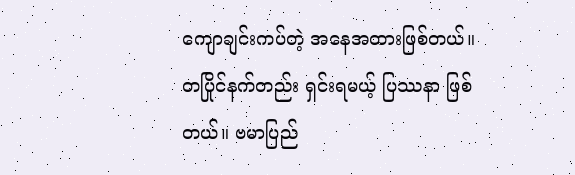ကျောချင်းကပ်တဲ့ အနေအထားဖြစ်တယ်။ တပြိုင်နက်တည်း ရှင်းရမယ့် ပြဿနာ ဖြစ်တယ်။ ဗမာပြည်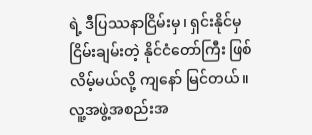ရဲ့ ဒီပြဿနာငြိမ်းမှ၊ ရှင်းနိုင်မှ ငြိမ်းချမ်းတဲ့ နိုင်ငံတော်ကြီး ဖြစ်လိမ့်မယ်လို့ ကျနော် မြင်တယ်။
လူ့အဖွဲ့အစည်းအ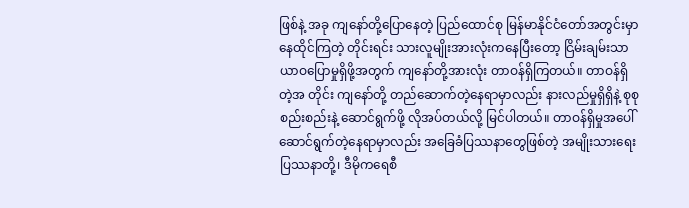ဖြစ်နဲ့ အခု ကျနော်တို့ပြောနေတဲ့ ပြည်ထောင်စု မြန်မာနိုင်ငံတော်အတွင်းမှာ နေထိုင်ကြတဲ့ တိုင်းရင်း သားလူမျိုးအားလုံးကနေပြီးတော့ ငြိမ်းချမ်းသာယာဝပြောမှုရှိဖို့အတွက် ကျနော်တို့အားလုံး တာဝန်ရှိကြတယ်။ တာဝန်ရှိတဲ့အ တိုင်း ကျနော်တို့ တည်ဆောက်တဲ့နေရာမှာလည်း နားလည်မှုရှိရှိနဲ့ စုစုစည်းစည်းနဲ့ ဆောင်ရွက်ဖို့ လိုအပ်တယ်လို့ မြင်ပါတယ်။ တာဝန်ရှိမှုအပေါ် ဆောင်ရွက်တဲ့နေရာမှာလည်း အခြေခံပြဿနာတွေဖြစ်တဲ့ အမျိုးသားရေး ပြဿနာတို့၊ ဒီမိုကရေစီ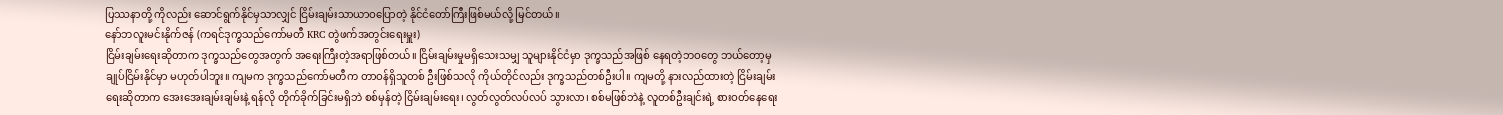ပြဿနာတို့ ကိုလည်း ဆောင်ရွက်နိုင်မှသာလျှင် ငြိမ်းချမ်းသာယာဝပြောတဲ့ နိုင်ငံတော်ကြီးဖြစ်မယ်လို့ မြင်တယ်။
နော်ဘလူးမင်းနိုက်ဇန် (ကရင်ဒုက္ခသည်ကော်မတီ KRC တွဲဖက်အတွင်းရေးမှူး)
ငြိမ်းချမ်းရေးဆိုတာက ဒုက္ခသည်တွေအတွက် အရေးကြီးတဲ့အရာဖြစ်တယ်။ ငြိမ်းချမ်းမှုမရှိသေးသမျှ သူများနိုင်ငံမှာ ဒုက္ခသည်အဖြစ် နေရတဲ့ဘဝတွေ ဘယ်တော့မှ ချုပ်ငြိမ်းနိုင်မှာ မဟုတ်ပါဘူး။ ကျမက ဒုက္ခသည်ကော်မတီက တာဝန်ရှိသူတစ် ဦးဖြစ်သလို ကိုယ်တိုင်လည်း ဒုက္ခသည်တစ်ဦးပါ။ ကျမတို့ နားလည်ထားတဲ့ ငြိမ်းချမ်းရေးဆိုတာက အေးအေးချမ်းချမ်းနဲ့ ရန်လို တိုက်ခိုက်ခြင်းမရှိဘဲ စစ်မှန်တဲ့ ငြိမ်းချမ်းရေး၊ လွတ်လွတ်လပ်လပ် သွားလာ၊ စစ်မဖြစ်ဘဲနဲ့ လူတစ်ဦးချင်းရဲ့ စားဝတ်နေရေး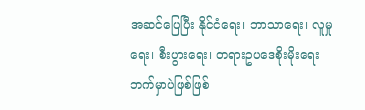အဆင်ပြေပြီး နိုင်ငံရေး၊ ဘာသာရေး၊ လူမှုရေး၊ စီးပွားရေး၊ တရားဥပဒေစိုးမိုးရေးဘက်မှာပဲဖြစ်ဖြစ်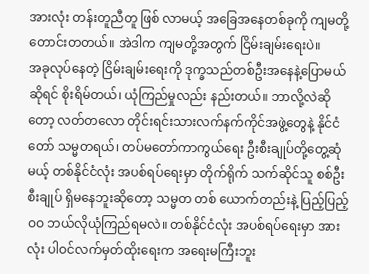အားလုံး တန်းတူညီတူ ဖြစ် လာမယ့် အခြေအနေတစ်ခုကို ကျမတို့တောင်းတတယ်။ အဲဒါက ကျမတို့အတွက် ငြိမ်းချမ်းရေးပဲ။
အခုလုပ်နေတဲ့ ငြိမ်းချမ်းရေးကို ဒုက္ခသည်တစ်ဦးအနေနဲ့ပြောမယ်ဆိုရင် စိုးရိမ်တယ်၊ ယုံကြည်မှုလည်း နည်းတယ်။ ဘာလို့လဲဆိုတော့ လတ်တလော တိုင်းရင်းသားလက်နက်ကိုင်အဖွဲ့တွေနဲ့ နိုင်ငံတော် သမ္မတရယ်၊ တပ်မတော်ကာကွယ်ရေး ဦးစီးချုပ်တို့တွေ့ဆုံမယ့် တစ်နိုင်ငံလုံး အပစ်ရပ်ရေးမှာ တိုက်ရိုက် သက်ဆိုင်သူ စစ်ဦးစီးချုပ် ရှိမနေဘူးဆိုတော့ သမ္မတ တစ် ယောက်တည်းနဲ့ ပြည့်ပြည့်ဝဝ ဘယ်လိုယုံကြည်ရမလဲ။ တစ်နိုင်ငံလုံး အပစ်ရပ်ရေးမှာ အားလုံး ပါဝင်လက်မှတ်ထိုးရေးက အရေးမကြီးဘူး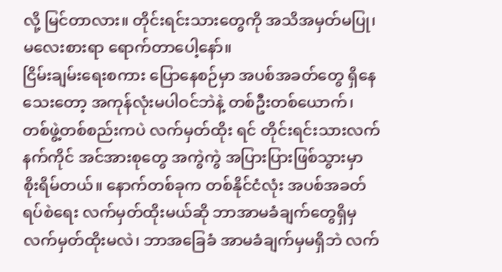လို့ မြင်တာလား။ တိုင်းရင်းသားတွေကို အသိအမှတ်မပြု၊ မလေးစားရာ ရောက်တာပေါ့နော်။
ငြိမ်းချမ်းရေးစကား ပြောနေစဉ်မှာ အပစ်အခတ်တွေ ရှိနေသေးတော့ အကုန်လုံးမပါဝင်ဘဲနဲ့ တစ်ဦးတစ်ယောက်၊ တစ်ဖွဲ့တစ်စည်းကပဲ လက်မှတ်ထိုး ရင် တိုင်းရင်းသားလက်နက်ကိုင် အင်အားစုတွေ အကွဲကွဲ အပြားပြားဖြစ်သွားမှာ စိုးရိမ်တယ်။ နောက်တစ်ခုက တစ်နိုင်ငံလုံး အပစ်အခတ်ရပ်စဲရေး လက်မှတ်ထိုးမယ်ဆို ဘာအာမခံချက်တွေရှိမှ လက်မှတ်ထိုးမလဲ၊ ဘာအခြေခံ အာမခံချက်မှမရှိဘဲ လက်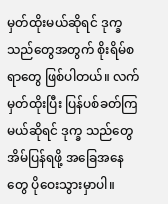မှတ်ထိုးမယ်ဆိုရင် ဒုက္ခသည်တွေအတွက် စိုးရိမ်စရာတွေ ဖြစ်ပါတယ်။ လက်မှတ်ထိုးပြီး ပြန်ပစ်ခတ်ကြမယ်ဆိုရင် ဒုက္ခ သည်တွေ အိမ်ပြန်ရဖို့ အခြေအနေတွေ ပိုဝေးသွားမှာပါ။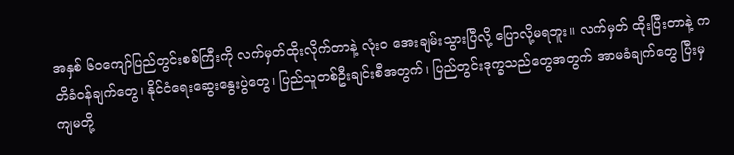အနှစ် ၆၀ကျော်ပြည်တွင်းစစ်ကြီးကို လက်မှတ်ထိုးလိုက်တာနဲ့ လုံးဝ အေးချမ်းသွားပြီလို့ ပြောလို့မရဘူး။ လက်မှတ် ထိုးပြီးတာနဲ့ ကတိခံဝန်ချက်တွေ၊ နိုင်ငံရေးဆွေးနွေးပွဲတွေ၊ ပြည်သူတစ်ဦးချင်းစီအတွက်၊ ပြည်တွင်းဒုက္ခသည်တွေအတွက် အာမခံချက်တွေ ပြီးမှ ကျမတို့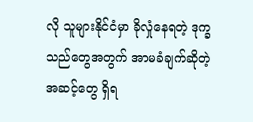လို သူများနိုင်ငံမှာ ခိုလှုံနေရတဲ့ ဒုက္ခသည်တွေအတွက် အာမခံချက်ဆိုတဲ့အဆင့်တွေ ရှိရ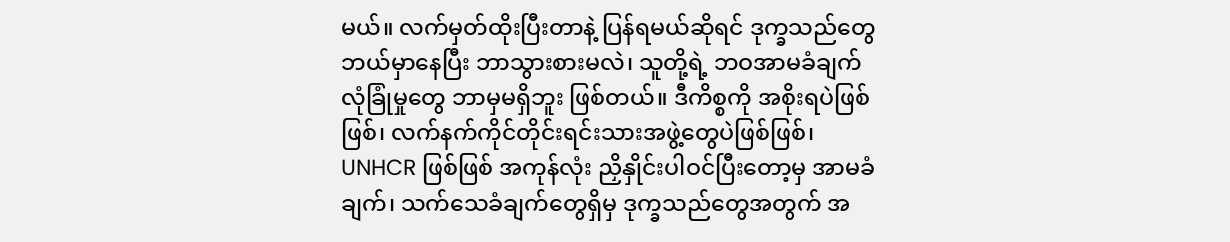မယ်။ လက်မှတ်ထိုးပြီးတာနဲ့ ပြန်ရမယ်ဆိုရင် ဒုက္ခသည်တွေ ဘယ်မှာနေပြီး ဘာသွားစားမလဲ၊ သူတို့ရဲ့ ဘဝအာမခံချက် လုံခြုံမှုတွေ ဘာမှမရှိဘူး ဖြစ်တယ်။ ဒီကိစ္စကို အစိုးရပဲဖြစ်ဖြစ်၊ လက်နက်ကိုင်တိုင်းရင်းသားအဖွဲ့တွေပဲဖြစ်ဖြစ်၊ UNHCR ဖြစ်ဖြစ် အကုန်လုံး ညှိနှိုင်းပါဝင်ပြီးတော့မှ အာမခံချက်၊ သက်သေခံချက်တွေရှိမှ ဒုက္ခသည်တွေအတွက် အ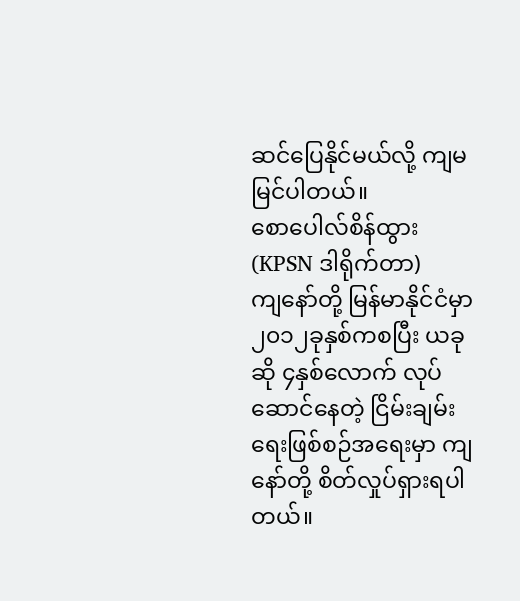ဆင်ပြေနိုင်မယ်လို့ ကျမ မြင်ပါတယ်။
စောပေါလ်စိန်ထွား (KPSN ဒါရိုက်တာ)
ကျနော်တို့ မြန်မာနိုင်ငံမှာ ၂၀၁၂ခုနှစ်ကစပြီး ယခုဆို ၄နှစ်လောက် လုပ်ဆောင်နေတဲ့ ငြိမ်းချမ်းရေးဖြစ်စဉ်အရေးမှာ ကျနော်တို့ စိတ်လှုပ်ရှားရပါတယ်။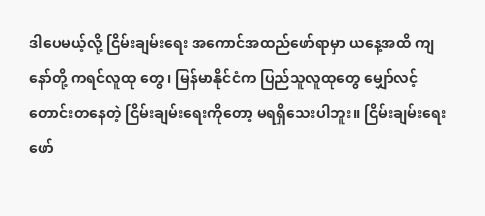ဒါပေမယ့်လို့ ငြိမ်းချမ်းရေး အကောင်အထည်ဖော်ရာမှာ ယနေ့အထိ ကျနော်တို့ ကရင်လူထု တွေ၊ မြန်မာနိုင်ငံက ပြည်သူလူထုတွေ မျှော်လင့်တောင်းတနေတဲ့ ငြိမ်းချမ်းရေးကိုတော့ မရရှိသေးပါဘူး။ ငြိမ်းချမ်းရေးဖော်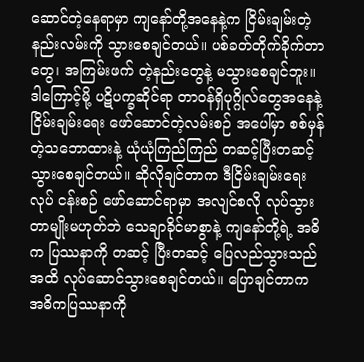ဆောင်တဲ့နေရာမှာ ကျနော်တို့အနေနဲ့က ငြိမ်းချမ်းတဲ့နည်းလမ်းကို သွားစေချင်တယ်။ ပစ်ခတ်တိုက်ခိုက်တာတွေ၊ အကြမ်းဖက် တဲ့နည်းတွေနဲ့ မသွားစေချင်ဘူး။ ဒါကြောင့်မို့ ပဋိပက္ခဆိုင်ရာ တာဝန်ရှိပုဂ္ဂိုလ်တွေအနေနဲ့ ငြိမ်းချမ်းရေး ဖော်ဆောင်တဲ့လမ်းစဉ် အပေါ်မှာ စစ်မှန်တဲ့သဘောထားနဲ့ ယုံယုံကြည်ကြည် တဆင့်ပြီးတဆင့် သွားစေချင်တယ်။ ဆိုလိုချင်တာက ဒီငြိမ်းချမ်းရေးလုပ် ငန်းစဉ် ဖော်ဆောင်ရာမှာ အလျင်စလို လုပ်သွားတာမျိုးမဟုတ်ဘဲ သေချာခိုင်မာစွာနဲ့ ကျနော်တို့ရဲ့ အဓိက ပြဿနာကို တဆင့် ပြီးတဆင့် ပြေလည်သွားသည်အထိ လုပ်ဆောင်သွားစေချင်တယ်။ ပြောချင်တာက အဓိကပြဿနာကို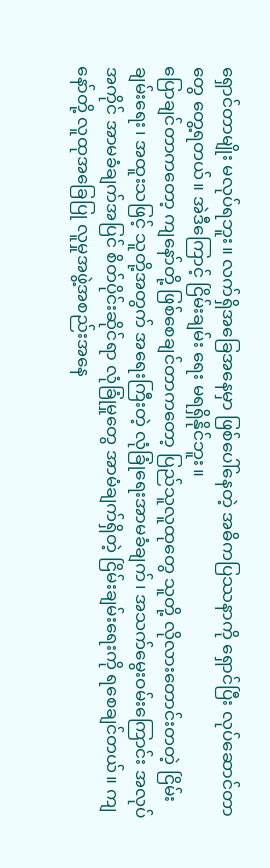ရှောင်တာမျိုး မလုပ်ရဘူး။ လက်ရှိအခြေအနေမှာ ဖြစ်ပေါ်နေတဲ့ အဓိကပြဿနာကို ရှောင်ပြီး လုပ်ဆောင်တာတွေ တွေ့ရတယ်။ အဲဒီကြောင့် ငြိမ်းချမ်း ရေး မရရှိနိုင်ဘူး။
ပြောချင်တာကတော့ ကျနော်တို့ ဖြစ်စေချင်တာကတော့ ပြည်သူလူထုတွေ သူတို့ လိုလားတောင်းတတဲ့ ငြိမ်းချမ်းရေး၊ အထူးသဖြင့် သူတို့အတွက် အရေးကြီးတဲ့ လုံခြုံရေးအာမခံချက်၊ အသက်မွေးဝမ်းကြောင်း အလုပ်အကိုင် အာမခံချက်အပြင် စိတ်ပိုင်းဆိုင်ရာ လုံခြုံမှုတွေ အာမံချက်ရှိတဲ့ ငြိမ်းချမ်းရေးကို ရစေချင်တယ်။ ကျနော်တို့ လူထုအခြေပြု လူမှုအဖွဲ့အစည်းအနေ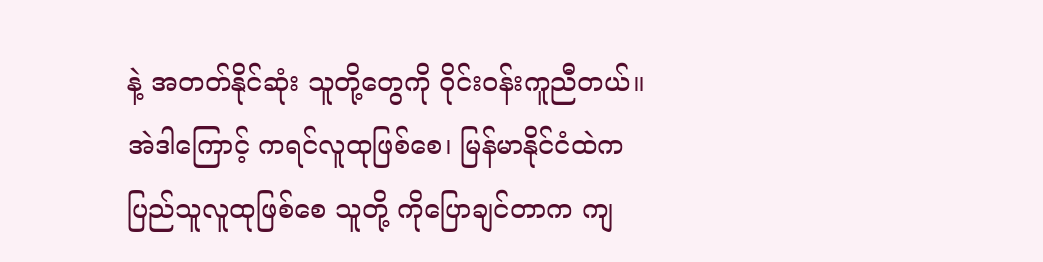နဲ့ အတတ်နိုင်ဆုံး သူတို့တွေကို ဝိုင်းဝန်းကူညီတယ်။ အဲဒါကြောင့် ကရင်လူထုဖြစ်စေ၊ မြန်မာနိုင်ငံထဲက ပြည်သူလူထုဖြစ်စေ သူတို့ ကိုပြောချင်တာက ကျ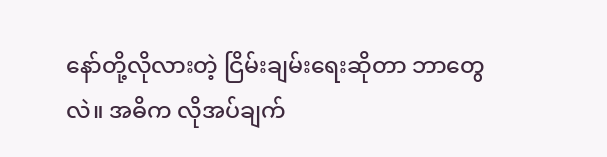နော်တို့လိုလားတဲ့ ငြိမ်းချမ်းရေးဆိုတာ ဘာတွေလဲ။ အဓိက လိုအပ်ချက်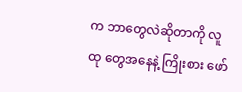က ဘာတွေလဲဆိုတာကို လူထု တွေအနေနဲ့ ကြိုးစား ဖော်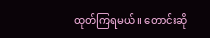ထုတ်ကြရမယ်။ တောင်းဆို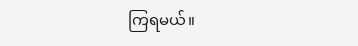ကြရမယ်။